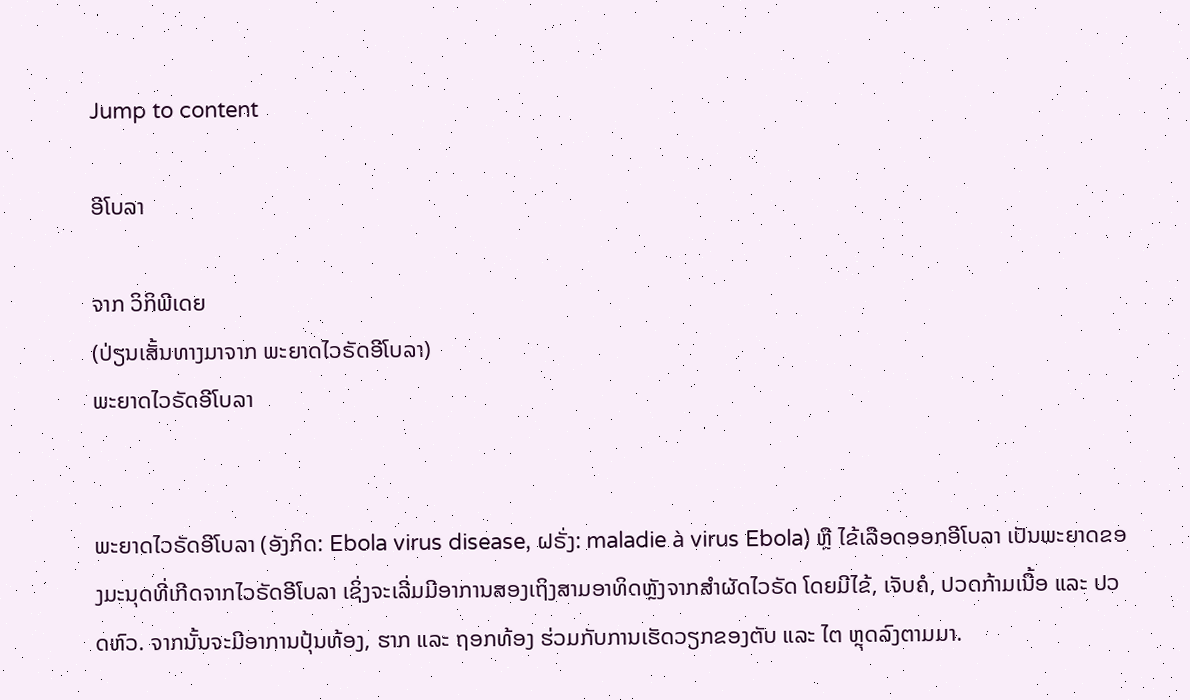Jump to content

ອີໂບລາ

ຈາກ ວິກິພີເດຍ
(ປ່ຽນເສັ້ນທາງມາຈາກ ພະຍາດໄວຣັດອີໂບລາ)
ພະຍາດໄວຣັດອີໂບລາ


ພະຍາດໄວຣັດອີໂບລາ (ອັງກິດ: Ebola virus disease, ຝຣັ່ງ: maladie à virus Ebola) ຫຼື ໄຂ້ເລືອດອອກອີໂບລາ ເປັນພະຍາດຂອງມະນຸດທີ່ເກີດຈາກໄວຣັດອີໂບລາ ເຊິ່ງຈະເລີ່ມມີອາການສອງເຖິງສາມອາທິດຫຼັງຈາກສຳຜັດໄວຣັດ ໂດຍມີໄຂ້, ເຈັບຄໍ, ປວດກ້າມເນື້ອ ແລະ ປວດຫົວ. ຈາກນັ້ນຈະມີອາການປຸ້ນທ້ອງ, ຮາກ ແລະ ຖອກທ້ອງ ຮ່ວມກັບການເຮັດວຽກຂອງຕັບ ແລະ ໄຕ ຫຼຸດລົງຕາມມາ.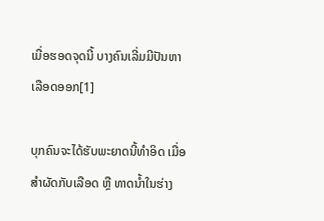ເມື່ອຮອດຈຸດນີ້ ບາງຄົນເລີ່ມມີປັນຫາເລືອດອອກ[1]

ບຸກຄົນຈະໄດ້ຮັບພະຍາດນີ້ທຳອິດ ເມື່ອສຳຜັດກັບເລືອດ ຫຼື ທາດນ້ຳໃນຮ່າງ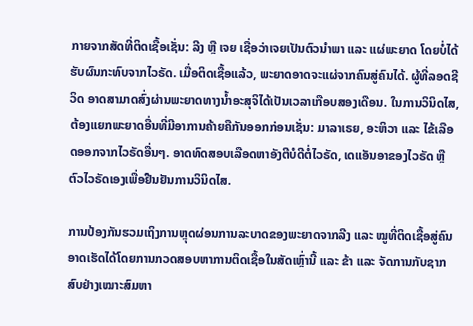ກາຍຈາກສັດທີ່ຕິດເຊື້ອເຊັ່ນ: ລີງ ຫຼື ເຈຍ ເຊື່ອວ່າເຈຍເປັນຕົວນຳພາ ແລະ ແຜ່ພະຍາດ ໂດຍບໍ່ໄດ້ຮັບຜົນກະທົບຈາກໄວຣັດ. ເມື່ອຕິດເຊື້ອແລ້ວ, ພະຍາດອາດຈະແຜ່ຈາກຄົນສູ່ຄົນໄດ້. ຜູ້ທີ່ລອດຊີວິດ ອາດສາມາດສົ່ງຜ່ານພະຍາດທາງນ້ຳອະສຸຈິໄດ້ເປັນເວລາເກືອບສອງເດືອນ. ໃນການວິນິດໄສ, ຕ້ອງແຍກພະຍາດອື່ນທີ່ມີອາການຄ້າຍຄືກັນອອກກ່ອນເຊັ່ນ: ມາລາເຣຍ, ອະຫິວາ ແລະ ໄຂ້ເລືອດອອກຈາກໄວຣັດອື່ນໆ. ອາດທົດສອບເລືອດຫາອັງຕີບໍດີຕໍ່ໄວຣັດ, ເດແອັນອາຂອງໄວຣັດ ຫຼື ຕົວໄວຣັດເອງເພື່ອຢືນຢັນການວິນິດໄສ.

ການປ້ອງກັນຮວມເຖິງການຫຼຸດຜ່ອນການລະບາດຂອງພະຍາດຈາກລີງ ແລະ ໝູທີ່ຕິດເຊື້ອສູ່ຄົນ ອາດເຮັດໄດ້ໂດຍການກວດສອບຫາການຕິດເຊື້ອໃນສັດເຫຼົ່ານີ້ ແລະ ຂ້າ ແລະ ຈັດການກັບຊາກສົບຢ່າງເໝາະສົມຫາ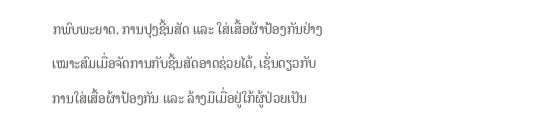ກພົບພະຍາດ. ການປຸງຊີ້ນສັດ ແລະ ໃສ່ເສື້ອຜ້າປ້ອງກັນຢ່າງເໝາະສົມເມື່ອຈັດການກັບຊີ້ນສັດອາດຊ່ວຍໄດ້, ເຊັ່ນດຽວກັບການໃສ່ເສື້ອຜ້າປ້ອງກັນ ແລະ ລ້າງມືເມື່ອຢູ່ໃກ້ຜູ້ປ່ວຍເປັນ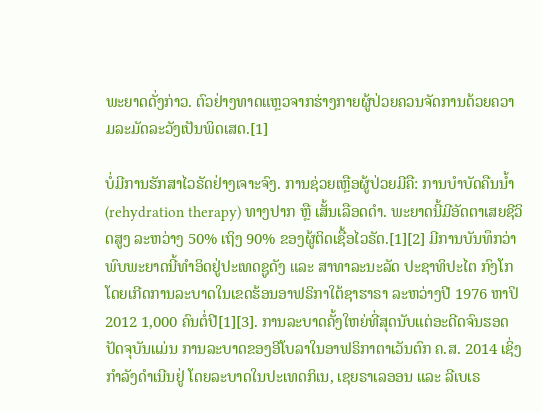ພະຍາດດັ່ງກ່າວ. ຕົວຢ່າງທາດແຫຼວຈາກຮ່າງກາຍຜູ້ປ່ວຍຄວນຈັດການດ້ວຍຄວາມລະມັດລະວັງເປັນພິດເສດ.[1]

ບໍ່ມີການຮັກສາໄວຣັດຢ່າງເຈາະຈົງ. ການຊ່ວຍເຫຼືອຜູ້ປ່ວຍມີຄື: ການບຳບັດຄືນນ້ຳ (rehydration therapy) ທາງປາກ ຫຼື ເສັ້ນເລືອດດຳ. ພະຍາດນີ້ມີອັດຕາເສຍຊີວິດສູງ ລະຫວ່າງ 50% ເຖິງ 90% ຂອງຜູ້ຕິດເຊື້ອໄວຣັດ.[1][2] ມີການບັນທຶກວ່າພົບພະຍາດນີ້ທຳອິດຢູ່ປະເທດຊູດັງ ແລະ ສາທາລະນະລັດ ປະຊາທິປະໄຕ ກົງໂກ ໂດຍເກີດການລະບາດໃນເຂດຮ້ອນອາຟຣິກາໃຕ້ຊາຮາຣາ ລະຫວ່າງປີ 1976 ຫາປິ 2012 1,000 ຄົນຕໍ່ປີ[1][3]. ການລະບາດຄັ້ງໃຫຍ່ທີ່ສຸດນັບແຕ່ອະດີດຈົນຮອດປັດຈຸບັນແມ່ນ ການລະບາດຂອງອີໂບລາໃນອາຟຣິກາຕາເວັນຕົກ ຄ.ສ. 2014 ເຊິ່ງກຳລັງດຳເນີນຢູ່ ໂດຍລະບາດໃນປະເທດກິເນ, ເຊຍຣາເລອອນ ແລະ ລີເບເຣ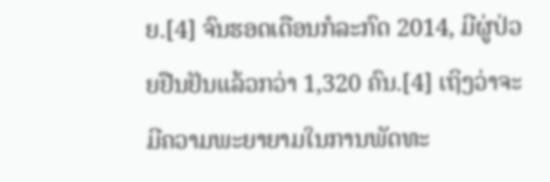ຍ.[4] ຈົນຮອດເດືອນກໍລະກົດ 2014, ມີຜູ່ປ່ວຍຢືນຢັນແລ້ວກວ່າ 1,320 ຄົນ.[4] ເຖິງວ່າຈະມີຄວາມພະຍາຍາມໃນການພັດທະ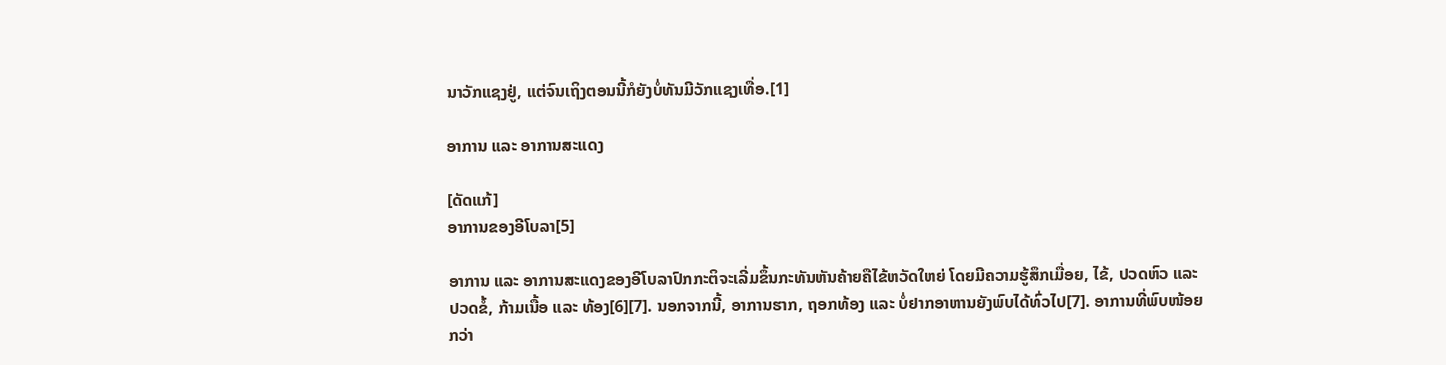ນາວັກແຊງຢູ່, ແຕ່ຈົນເຖິງຕອນນີ້ກໍຍັງບໍ່ທັນມີວັກແຊງເທື່ອ.[1]

ອາການ ແລະ ອາການສະແດງ

[ດັດແກ້]
ອາການຂອງອີໂບລາ[5]

ອາການ ແລະ ອາການສະແດງຂອງອີໂບລາປົກກະຕິຈະເລີ່ມຂຶ້ນກະທັນຫັນຄ້າຍຄືໄຂ້ຫວັດໃຫຍ່ ໂດຍມີຄວາມຮູ້ສຶກເມື່ອຍ, ໄຂ້, ປວດຫົວ ແລະ ປວດຂໍ້, ກ້າມເນື້ອ ແລະ ທ້ອງ[6][7]. ນອກຈາກນີ້, ອາການຮາກ, ຖອກທ້ອງ ແລະ ບໍ່ຢາກອາຫານຍັງພົບໄດ້ທົ່ວໄປ[7]. ອາການທີ່ພົບໜ້ອຍກວ່າ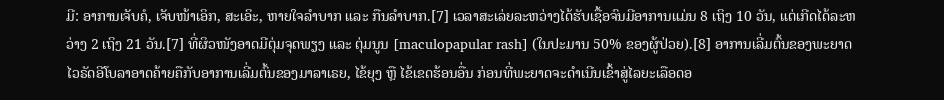ມີ: ອາການເຈັບຄໍ, ເຈັບໜ້າເອິກ, ສະເອິະ, ຫາຍໃຈລຳບາກ ແລະ ກືນລຳບາກ.[7] ເວລາສະເລ່ຍລະຫວ່າງໄດ້ຮັບເຊື້ອຈົນມີອາການແມ່ນ 8 ເຖິງ 10 ວັນ, ແຕ່ເກີດໄດ້ລະຫວ່າງ 2 ເຖິງ 21 ວັນ.[7] ທີ່ຜິວໜັງອາດມີຕຸ່ມຈຸດພຽງ ແລະ ຕຸ່ມນູນ [maculopapular rash] (ໃນປະມານ 50% ຂອງຜູ້ປ່ວຍ).[8] ອາການເລີ່ມຕົ້ນຂອງພະຍາດໄວຣັດອີໂບລາອາດຄ້າຍຄືກັບອາການເລີ່ມຕົ້ນຂອງມາລາເຣຍ, ໄຂ້ຍຸງ ຫຼື ໄຂ້ເຂດຮ້ອນອື່ນ ກ່ອນທີ່ພະຍາດຈະດຳເນີນເຂົ້າສູ່ໄລຍະເລືອດອ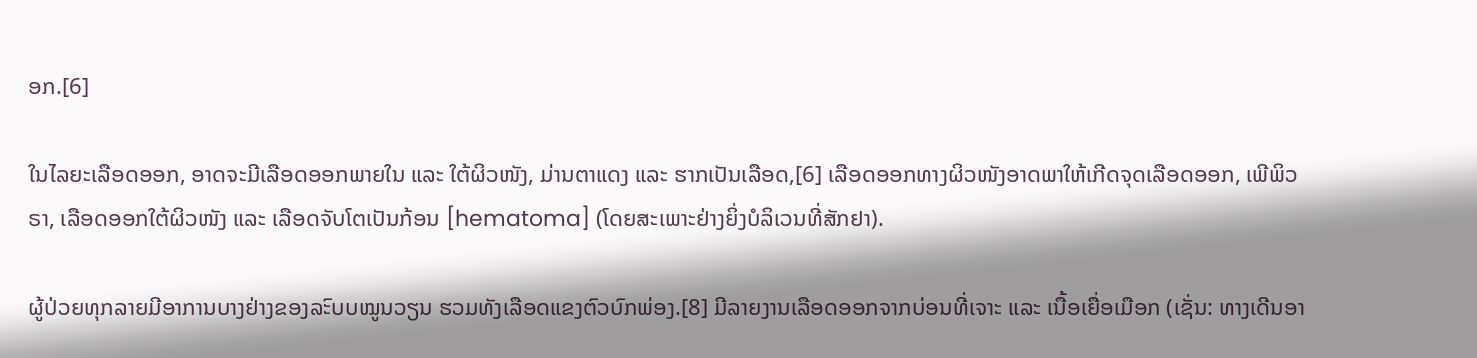ອກ.[6]

ໃນໄລຍະເລືອດອອກ, ອາດຈະມີເລືອດອອກພາຍໃນ ແລະ ໃຕ້ຜິວໜັງ, ມ່ານຕາແດງ ແລະ ຮາກເປັນເລືອດ,[6] ເລືອດອອກທາງຜິວໜັງອາດພາໃຫ້ເກີດຈຸດເລືອດອອກ, ເພີພິວຣາ, ເລືອດອອກໃຕ້ຜິວໜັງ ແລະ ເລືອດຈັບໂຕເປັນກ້ອນ [hematoma] (ໂດຍສະເພາະຢ່າງຍິ່ງບໍລິເວນທີ່ສັກຢາ).

ຜູ້ປ່ວຍທຸກລາຍມີອາການບາງຢ່າງຂອງລະົບບໝູນວຽນ ຮວມທັງເລືອດແຂງຕົວບົກພ່ອງ.[8] ມີລາຍງານເລືອດອອກຈາກບ່ອນທີ່ເຈາະ ແລະ ເນື້ອເຍື່ອເມືອກ (ເຊັ່ນ: ທາງເດີນອາ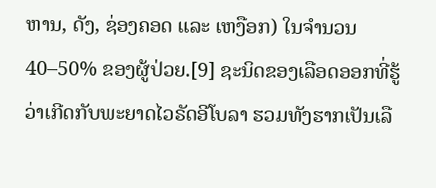ຫານ, ດັງ, ຊ່ອງຄອດ ແລະ ເຫງືອກ) ໃນຈຳນວນ 40–50% ຂອງຜູ້ປ່ວຍ.[9] ຊະນິດຂອງເລືອດອອກທີ່ຮູ້ວ່າເກີດກັບພະຍາດໄວຣັດອີໂບລາ ຮວມທັງຮາກເປັນເລື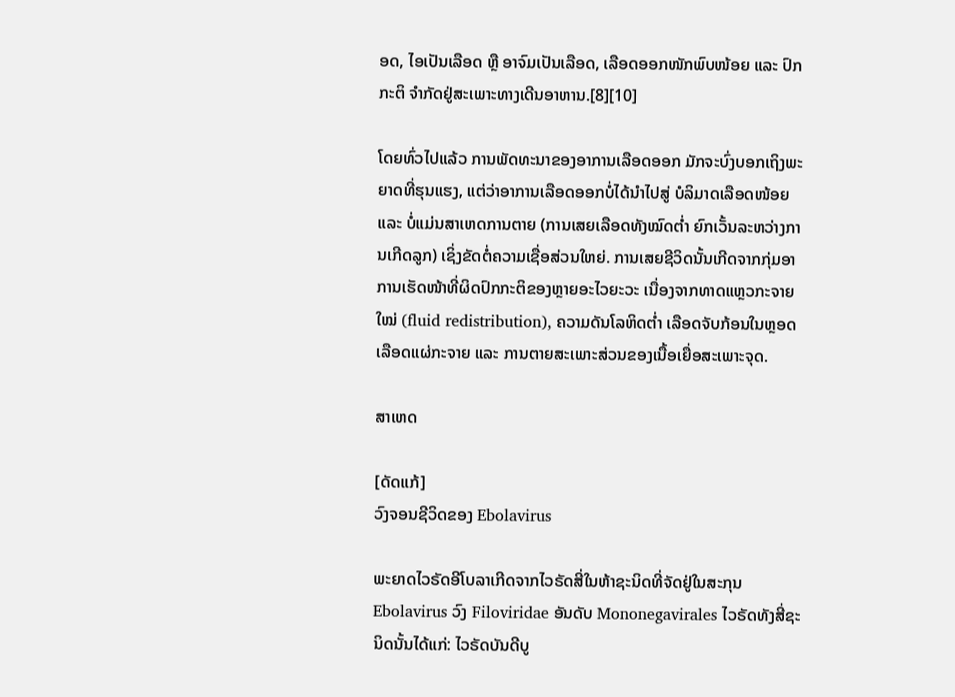ອດ, ໄອເປັນເລືອດ ຫຼື ອາຈົມເປັນເລືອດ, ເລືອດອອກໜັກພົບໜ້ອຍ ແລະ ປົກກະຕິ ຈຳກັດຢູ່ສະເພາະທາງເດີນອາຫານ.[8][10]

ໂດຍທົ່ວໄປແລ້ວ ການພັດທະນາຂອງອາການເລືອດອອກ ມັກຈະບົ່ງບອກເຖິງພະຍາດທີ່ຮຸນແຮງ, ແຕ່ວ່າອາການເລືອດອອກບໍ່ໄດ້ນຳໄປສູ່ ບໍລິມາດເລືອດໜ້ອຍ ແລະ ບໍ່ແມ່ນສາເຫດການຕາຍ (ການເສຍເລືອດທັງໝົດຕ່ຳ ຍົກເວັ້ນລະຫວ່າງການເກີດລູກ) ເຊິ່ງຂັດຕໍ່ຄວາມເຊື່ອສ່ວນໃຫຍ່. ການເສຍຊີວິດນັ້ນເກີດຈາກກຸ່ມອາການເຮັດໜ້າທີ່ຜິດປົກກະຕິຂອງຫຼາຍອະໄວຍະວະ ເນື່ອງຈາກທາດແຫຼວກະຈາຍໃໝ່ (fluid redistribution), ຄວາມດັນໂລຫິດຕ່ຳ ເລືອດຈັບກ້ອນໃນຫຼອດເລືອດແຜ່ກະຈາຍ ແລະ ການຕາຍສະເພາະສ່ວນຂອງເນື້ອເຍື່ອສະເພາະຈຸດ.

ສາເຫດ

[ດັດແກ້]
ວົງຈອນຊີວິດຂອງ Ebolavirus

ພະຍາດໄວຣັດອີໂບລາເກີດຈາກໄວຣັດສີ່ໃນຫ້າຊະນິດທີ່ຈັດຢູ່ໃນສະກຸນ Ebolavirus ວົງ Filoviridae ອັນດັບ Mononegavirales ໄວຣັດທັງສີ່ຊະນິດນັ້ນໄດ້ແກ່: ໄວຣັດບັນດີບູ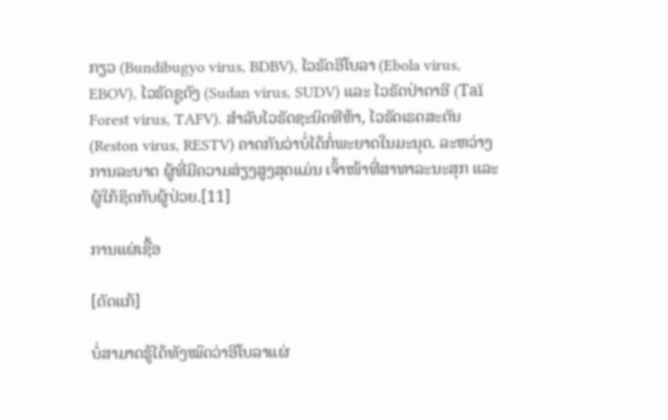ກຽວ (Bundibugyo virus, BDBV), ໄວຣັດອີໂບລາ (Ebola virus, EBOV), ໄວຣັດຊູດັງ (Sudan virus, SUDV) ແລະ ໄວຣັດປ່າຕາອີ (Taï Forest virus, TAFV). ສຳລັບໄວຣັດຊະນິດທີຫ້າ, ໄວຣັດເຣດສະຕັນ (Reston virus, RESTV) ຄາດກັນວ່າບໍ່ໄດ້ກໍ່ພະຍາດໃນມະນຸດ. ລະຫວ່າງການລະບາດ ຜູ້ທີ່ມີຄວາມສ່ຽງສູງສຸດແມ່ນ ເຈົ້າໜ້າທີ່ສາທາລະນະສຸກ ແລະ ຜູ້ໃກ້ຊິດກັບຜູ້ປ່ວຍ.[11]

ການແຜ່ເຊື້ອ

[ດັດແກ້]

ບໍ່ສາມາດຮູ້ໄດ້ທັງໝົດວ່າອີໂບລາແຜ່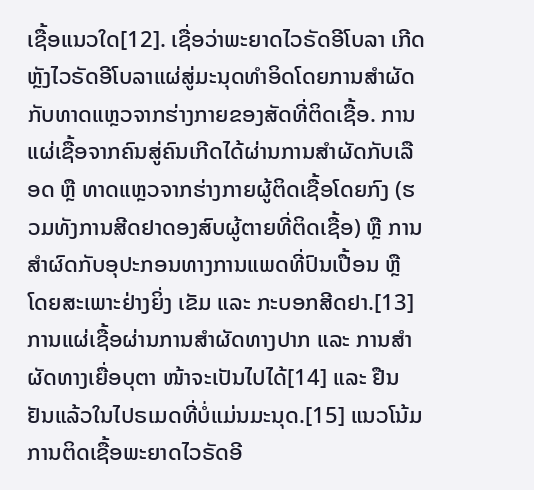ເຊື້ອແນວໃດ[12]. ເຊື່ອວ່າພະຍາດໄວຣັດອີໂບລາ ເກີດຫຼັງໄວຣັດອີໂບລາແຜ່ສູ່ມະນຸດທຳອິດໂດຍການສຳຜັດກັບທາດແຫຼວຈາກຮ່າງກາຍຂອງສັດທີ່ຕິດເຊື້ອ. ການແຜ່ເຊື້ອຈາກຄົນສູ່ຄົນເກີດໄດ້ຜ່ານການສຳຜັດກັບເລືອດ ຫຼື ທາດແຫຼວຈາກຮ່າງກາຍຜູ້ຕິດເຊື້ອໂດຍກົງ (ຮວມທັງການສີດຢາດອງສົບຜູ້ຕາຍທີ່ຕິດເຊື້ອ) ຫຼື ການສຳຜົດກັບອຸປະກອນທາງການແພດທີ່ປົນເປື້ອນ ຫຼື ໂດຍສະເພາະຢ່າງຍິ່ງ ເຂັມ ແລະ ກະບອກສີດຢາ.[13] ການແຜ່ເຊື້ອຜ່ານການສຳຜັດທາງປາກ ແລະ ການສຳຜັດທາງເຍື່ອບຸຕາ ໜ້າຈະເປັນໄປໄດ້[14] ແລະ ຢືນຢັນແລ້ວໃນໄປຣເມດທີ່ບໍ່ແມ່ນມະນຸດ.[15] ແນວໂນ້ມການຕິດເຊື້ອພະຍາດໄວຣັດອີ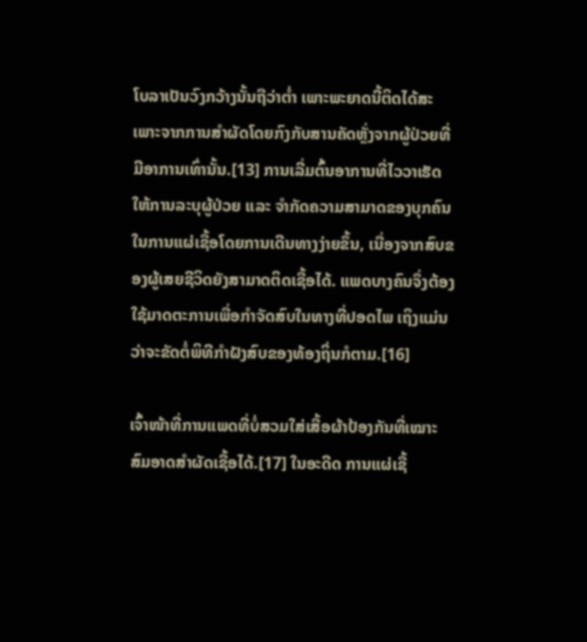ໂບລາເປັນວົງກວ້າງນັ້ນຖືວ່າຕ່ຳ ເພາະພະຍາດນີ້ຕິດໄດ້ສະເພາະຈາກການສຳຜັດໂດຍກົງກັບສານຄັດຫຼັ່ງຈາກຜູ້ປ່ວຍທີ່ມີອາການເທົ່ານັ້ນ.[13] ການເລີ່ມຕົ້ນອາການທີ່ໄວວາເຮັດໃຫ້ການລະບຸຜູ້ປ່ວຍ ແລະ ຈຳກັດຄວາມສາມາດຂອງບຸກຄົນໃນການແຜ່ເຊື້ອໂດຍການເດີນທາງງ່າຍຂຶ້ນ, ເນື່ອງຈາກສົບຂອງຜູ້ເສຍຊີວິດຍັງສາມາດຕິດເຊື້ອໄດ້. ແພດບາງຄົນຈຶ່ງຕ້ອງໃຊ້ມາດຕະການເພື່ອກຳຈັດສົບໃນທາງທີ່ປອດໄພ ເຖິງແມ່ນວ່າຈະຂັດຕໍ່ພິທີກຳຝັງສົບຂອງທ້ອງຖິ່ນກໍຕາມ.[16]

ເຈົ້າໜ້າທີ່ການແພດທີ່ບໍ່ສວມໃສ່ເສື້ອຜ້າປ້ອງກັນທີ່ເໝາະສົມອາດສຳຜັດເຊື້ອໄດ້.[17] ໃນອະດີດ ການແຜ່ເຊື້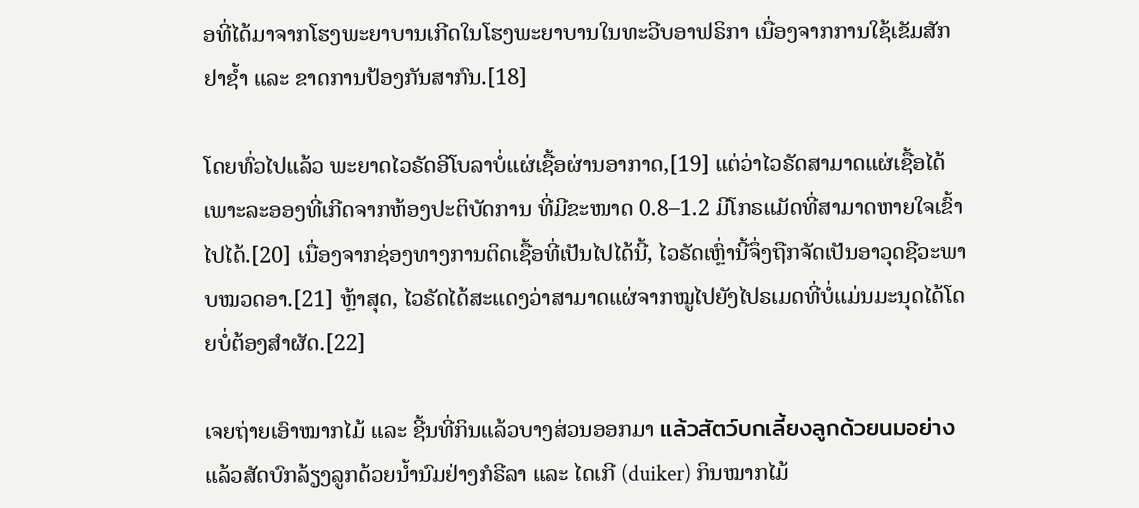ອທີ່ໄດ້ມາຈາກໂຮງພະຍາບານເກີດໃນໂຮງພະຍາບານໃນທະວີບອາຟຣິກາ ເນື່ອງຈາກການໃຊ້ເຂັມສັກຢາຊ້ຳ ແລະ ຂາດການປ້ອງກັນສາກົນ.[18]

ໂດຍທົ່ວໄປແລ້ວ ພະຍາດໄວຣັດອີໂບລາບໍ່ແຜ່ເຊື້ອຜ່ານອາກາດ,[19] ແຕ່ວ່າໄວຣັດສາມາດແຜ່ເຊື້ອໄດ້ເພາະລະອອງທີ່ເກີດຈາກຫ້ອງປະຕິບັດການ ທີ່ມີຂະໜາດ 0.8–1.2 ມີໂກຣແມັດທີ່ສາມາດຫາຍໃຈເຂົ້າໄປໄດ້.[20] ເນື່ອງຈາກຊ່ອງທາງການຕິດເຊື້ອທີ່ເປັນໄປໄດ້ນີ້, ໄວຣັດເຫຼົ່ານີ້ຈຶ່ງຖືກຈັດເປັນອາວຸດຊີວະພາບໝວດອາ.[21] ຫຼ້າສຸດ, ໄວຣັດໄດ້ສະແດງວ່າສາມາດແຜ່ຈາກໝູໄປຍັງໄປຣເມດທີ່ບໍ່ແມ່ນມະນຸດໄດ້ໂດຍບໍ່ຕ້ອງສຳຜັດ.[22]

ເຈຍຖ່າຍເອົາໝາກໄມ້ ແລະ ຊີ້ນທີ່ກິນແລ້ວບາງສ່ວນອອກມາ แล้วสัตว์บกเลี้ยงลูกด้วยนมอย่างແລ້ວສັດບົກລ້ຽງລູກດ້ວຍນ້ຳນົມຢ່າງກໍຣີລາ ແລະ ໄດເກີ (duiker) ກິນໝາກໄມ້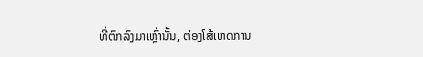ທີ່ຕົກລົງມາເຫຼົ່ານັ້ນ, ຕ່ອງໂສ້ເຫດການ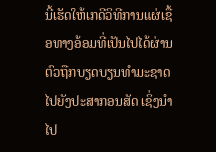ນີ້ເຮັດໃຫ້ເກດີວິທີການແຜ່ເຊື້ອທາງອ້ອມທີ່ເປັນໄປໄດ້ຜ່ານຕົວຖືກບຽດບຽນທຳມະຊາດໄປຍັງປະສາກອນສັດ ເຊິ່ງນຳໄປ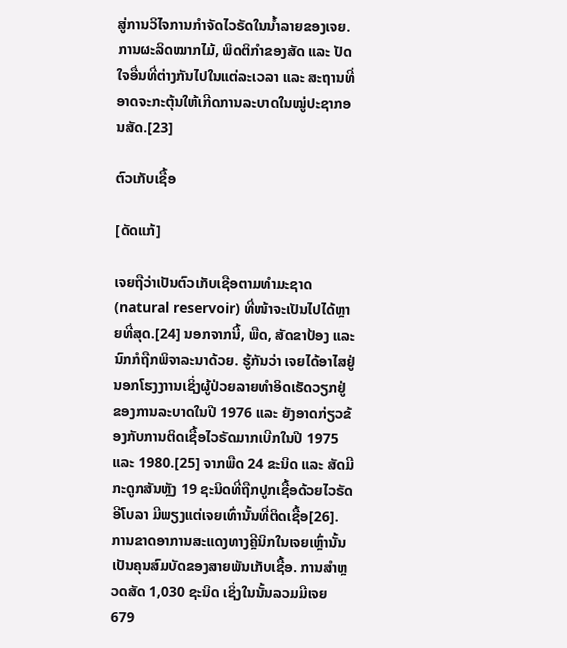ສູ່ການວິໄຈການກຳຈັດໄວຣັດໃນນ້ຳລາຍຂອງເຈຍ. ການຜະລິດໝາກໄມ້, ພິດຕິກຳຂອງສັດ ແລະ ປັດໃຈອື່ນທີ່ຕ່າງກັນໄປໃນແຕ່ລະເວລາ ແລະ ສະຖານທີ່ ອາດຈະກະຕຸ້ນໃຫ້ເກີດການລະບາດໃນໝູ່ປະຊາກອນສັດ.[23]

ຕົວເກັບເຊື້ອ

[ດັດແກ້]

ເຈຍຖືວ່າເປັນຕົວເກັບເຊືອຕາມທຳມະຊາດ(natural reservoir) ທີ່ໜ້າຈະເປັນໄປໄດ້ຫຼາຍທີ່ສຸດ.[24] ນອກຈາກນີ້, ພືດ, ສັດຂາປ້ອງ ແລະ ນົກກໍຖືກພິຈາລະນາດ້ວຍ. ຮູ້ກັນວ່າ ເຈຍໄດ້ອາໄສຢູ່ນອກໂຮງງາານເຊິ່ງຜູ້ປ່ວຍລາຍທຳອິດເຮັດວຽກຢູ່ ຂອງການລະບາດໃນປີ 1976 ແລະ ຍັງອາດກ່ຽວຂ້ອງກັບການຕິດເຊື້ອໄວຣັດມາກເບີກໃນປີ 1975 ແລະ 1980.[25] ຈາກພືດ 24 ຂະນິດ ແລະ ສັດມີກະດູກສັນຫຼັງ 19 ຊະນິດທີ່ຖືກປູກເຊື້ອດ້ວຍໄວຣັດອີໂບລາ ມີພຽງແຕ່ເຈຍເທົ່ານັ້ນທີ່ຕິດເຊື້ອ[26]. ການຂາດອາການສະແດງທາງຄຼີນິກໃນເຈຍເຫຼົ່ານັ້ນ ເປັນຄຸນສົມບັດຂອງສາຍພັນເກັບເຊື້ອ. ການສຳຫຼວດສັດ 1,030 ຊະນິດ ເຊິ່ງໃນນັ້ນລວມມີເຈຍ 679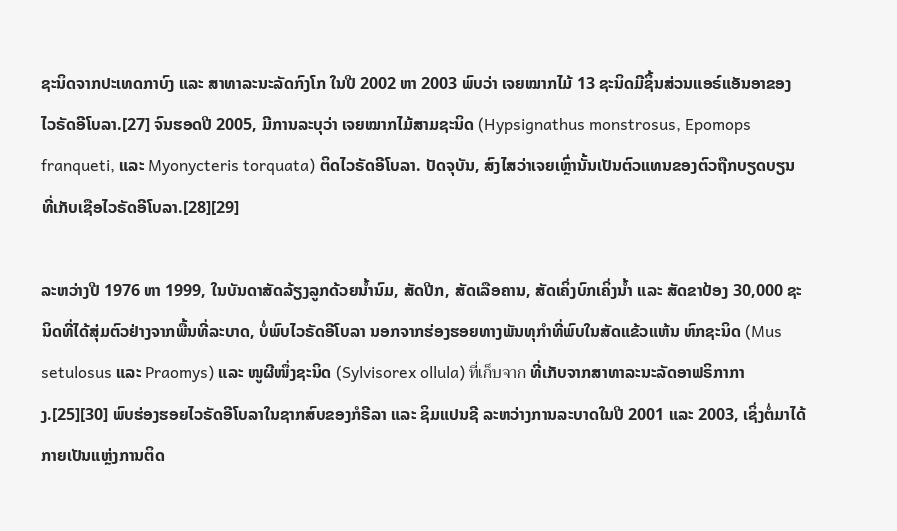ຊະນິດຈາກປະເທດກາບົງ ແລະ ສາທາລະນະລັດກົງໂກ ໃນປີ 2002 ຫາ 2003 ພົບວ່າ ເຈຍໝາກໄມ້ 13 ຊະນິດມີຊິ້ນສ່ວນແອຣ໌ແອັນອາຂອງໄວຣັດອີໂບລາ.[27] ຈົນຮອດປີ 2005, ມີການລະບຸວ່າ ເຈຍໝາກໄມ້ສາມຊະນິດ (Hypsignathus monstrosus, Epomops franqueti, ແລະ Myonycteris torquata) ຕິດໄວຣັດອີໂບລາ. ປັດຈຸບັນ, ສົງໄສວ່າເຈຍເຫຼົ່ານັ້ນເປັນຕົວແທນຂອງຕົວຖືກບຽດບຽນທີ່ເກັບເຊືອໄວຣັດອີໂບລາ.[28][29]

ລະຫວ່າງປີ 1976 ຫາ 1999, ໃນບັນດາສັດລ້ຽງລູກດ້ວຍນ້ຳນົມ, ສັດປີກ, ສັດເລືອຄານ, ສັດເຄິ່ງບົກເຄິ່ງນ້ຳ ແລະ ສັດຂາປ້ອງ 30,000 ຊະນິດທີ່ໄດ້ສຸ່ມຕົວຢ່າງຈາກພື້ນທີ່ລະບາດ, ບໍ່ພົບໄວຣັດອີໂບລາ ນອກຈາກຮ່ອງຮອຍທາງພັນທຸກຳທີ່ພົບໃນສັດແຂ້ວແຫ້ນ ຫົກຊະນິດ (Mus setulosus ແລະ Praomys) ແລະ ໜູຜີໜຶ່ງຊະນິດ (Sylvisorex ollula) ที่เก็บจาก ທີ່ເກັບຈາກສາທາລະນະລັດອາຟຣິກາກາງ.[25][30] ພົບຮ່ອງຮອຍໄວຣັດອີໂບລາໃນຊາກສົບຂອງກໍຣີລາ ແລະ ຊິມແປນຊີ ລະຫວ່າງການລະບາດໃນປີ 2001 ແລະ 2003, ເຊິ່ງຕໍ່ມາໄດ້ກາຍເປັນແຫຼ່ງການຕິດ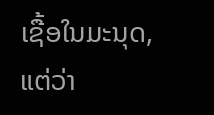ເຊື້ອໃນມະນຸດ, ແຕ່ວ່າ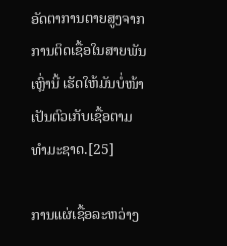ອັດຕາການຕາຍສູງຈາກການຕິດເຊື້ອໃນສາຍພັນເຫຼົ່ານີ້ ເຮັດໃຫ້ມັນບໍ່ໜ້າເປັນຕົວເກັບເຊື້ອຕາມທຳມະຊາດ.[25]

ການແຜ່ເຊື້ອລະຫວ່າງ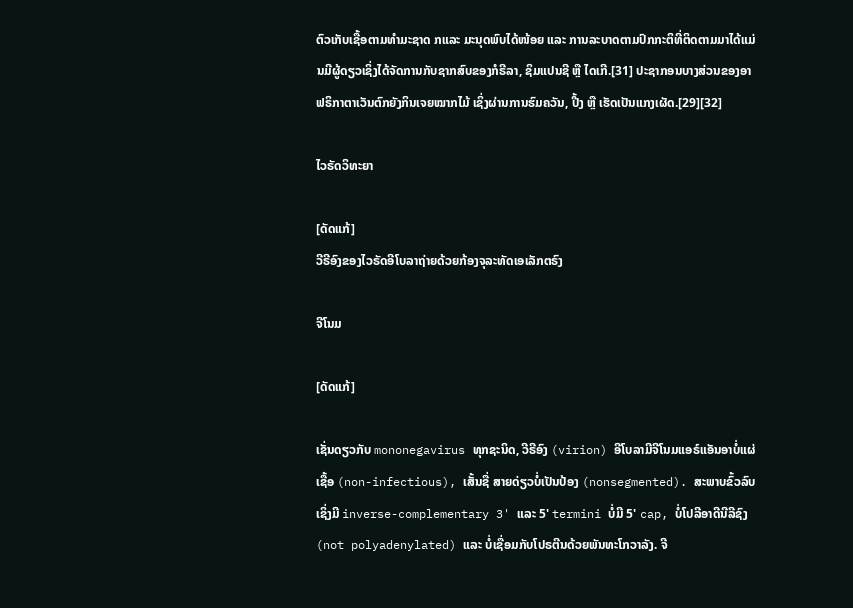ຕົວເກັບເຊື້ອຕາມທຳມະຊາດ ກແລະ ມະນຸດພົບໄດ້ໜ້ອຍ ແລະ ການລະບາດຕາມປົກກະຕິທີ່ຕິດຕາມມາໄດ້ແມ່ນມີຜູ້ດຽວເຊິ່ງໄດ້ຈັດການກັບຊາກສົບຂອງກໍຣີລາ, ຊິມແປນຊີ ຫຼື ໄດເກີ.[31] ປະຊາກອນບາງສ່ວນຂອງອາຟຣິກາຕາເວັນຕົກຍັງກິນເຈຍໝາກໄມ້ ເຊິ່ງຜ່ານການຮົມຄວັນ, ປີ້ງ ຫຼື ເຮັດເປັນແກງເຜັດ.[29][32]

ໄວຣັດວິທະຍາ

[ດັດແກ້]
ວີຣີອົງຂອງໄວຣັດອີໂບລາຖ່າຍດ້ວຍກ້ອງຈຸລະທັດເອເລັກຕຣົງ

ຈີໂນມ

[ດັດແກ້]

ເຊັ່ນດຽວກັບ mononegavirus ທຸກຊະນິດ, ວີຣີອົງ (virion) ອີໂບລາມີຈີໂນມແອຣ໌ແອັນອາບໍ່ແຜ່ເຊື້ອ (non-infectious), ເສັ້ນຊື່ ສາຍດ່ຽວບໍ່ເປັນປ້ອງ (nonsegmented). ສະພາບຂົ້ວລົບເຊິ່ງມີ inverse-complementary 3' ແລະ 5' termini ບໍ່ມີ 5' cap, ບໍ່ໂປລີອາດີນີລີຊົງ(not polyadenylated) ແລະ ບໍ່ເຊື່ອມກັບໂປຣຕີນດ້ວຍພັນທະໂກວາລັງ. ຈີ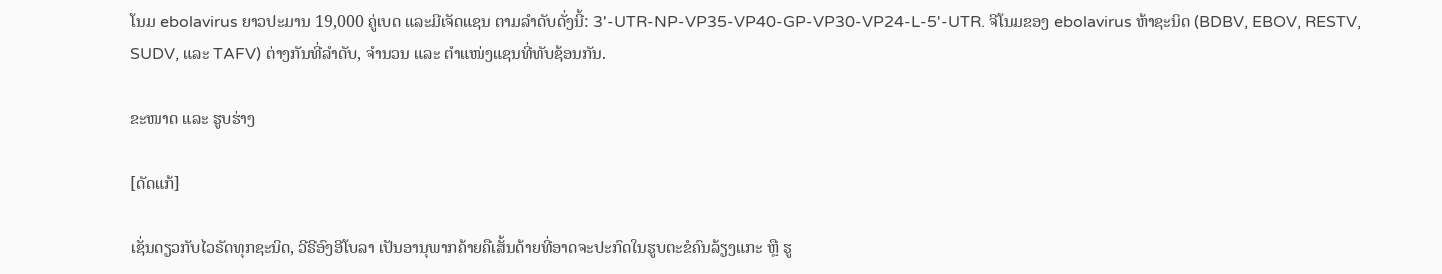ໂນມ ebolavirus ຍາວປະມານ 19,000 ຄູ່ເບດ ແລະມີເຈັດແຊນ ຕາມລຳດັບດັ່ງນີ້: 3'-UTR-NP-VP35-VP40-GP-VP30-VP24-L-5'-UTR. ຈີໂນມຂອງ ebolavirus ຫ້າຊະນິດ (BDBV, EBOV, RESTV, SUDV, ແລະ TAFV) ຕ່າງກັນທີ່ລຳດັບ, ຈຳນວນ ແລະ ຕຳແໜ່ງແຊນທີ່ທັບຊ້ອນກັນ.

ຂະໜາດ ແລະ ຮູບຮ່າງ

[ດັດແກ້]

ເຊັ່ນດຽວກັບໄວຣັດທຸກຊະນິດ, ວີຣີອົງອີໂບລາ ເປັນອານຸພາກຄ້າຍຄືເສັ້ນດ້າຍທີ່ອາດຈະປະກົດໃນຮູບຕະຂໍຄົນລ້ຽງແກະ ຫຼື ຮູ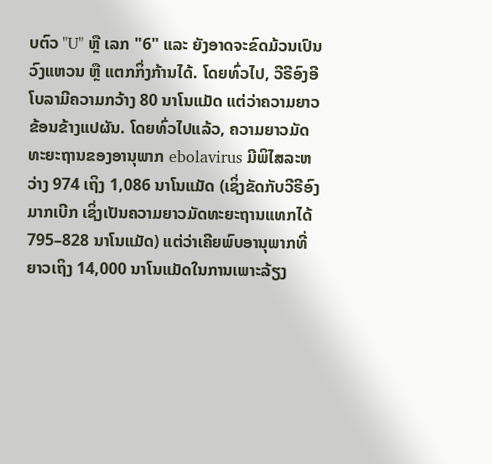ບຕົວ "U" ຫຼື ເລກ "6" ແລະ ຍັງອາດຈະຂົດມ້ວນເປົນວົງແຫວນ ຫຼື ແຕກກິ່ງກ້ານໄດ້. ໂດຍທົ່ວໄປ, ວີຣີອົງອີໂບລາມີຄວາມກວ້າງ 80 ນາໂນແມັດ ແຕ່ວ່າຄວາມຍາວຂ້ອນຂ້າງແປຜັນ. ໂດຍທົ່ວໄປແລ້ວ, ຄວາມຍາວມັດທະຍະຖານຂອງອານຸພາກ ebolavirus ມີພິໄສລະຫວ່າງ 974 ເຖິງ 1,086 ນາໂນແມັດ (ເຊິ່ງຂັດກັບວີຣີອົງມາກເບີກ ເຊິ່ງເປັນຄວາມຍາວມັດທະຍະຖານແທກໄດ້ 795–828 ນາໂນແມັດ) ແຕ່ວ່າເຄີຍພົບອານຸພາກທີ່ຍາວເຖິງ 14,000 ນາໂນແມັດໃນການເພາະລ້ຽງ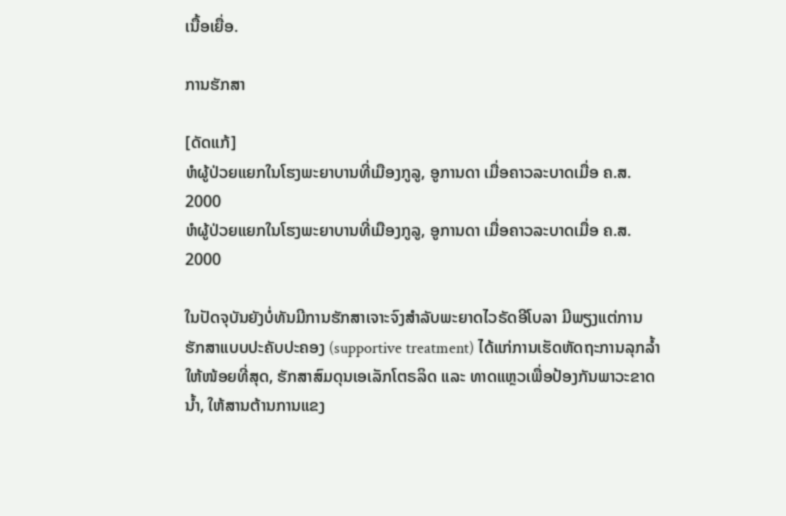ເນື້ອເຍື່ອ.

ການຮັກສາ

[ດັດແກ້]
ຫໍຜູ້ປ່ວຍແຍກໃນໂຮງພະຍາບານທີ່ເມືອງກູລູ, ອູການດາ ເມື່ອຄາວລະບາດເມື່ອ ຄ.ສ. 2000
ຫໍຜູ້ປ່ວຍແຍກໃນໂຮງພະຍາບານທີ່ເມືອງກູລູ, ອູການດາ ເມື່ອຄາວລະບາດເມື່ອ ຄ.ສ. 2000

ໃນປັດຈຸບັນຍັງບໍ່ທັນມີການຮັກສາເຈາະຈົງສຳລັບພະຍາດໄວຣັດອີໂບລາ ມີພຽງແຕ່ການຮັກສາແບບປະຄັບປະຄອງ (supportive treatment) ໄດ້ແກ່ການເຮັດຫັດຖະການລຸກລ້ຳໃຫ້ໜ້ອຍທີ່ສຸດ, ຮັກສາສົມດຸນເອເລັກໂຕຣລິດ ແລະ ທາດແຫຼວເພື່ອປ້ອງກັນພາວະຂາດນ້ຳ, ໃຫ້ສານຕ້ານການແຂງ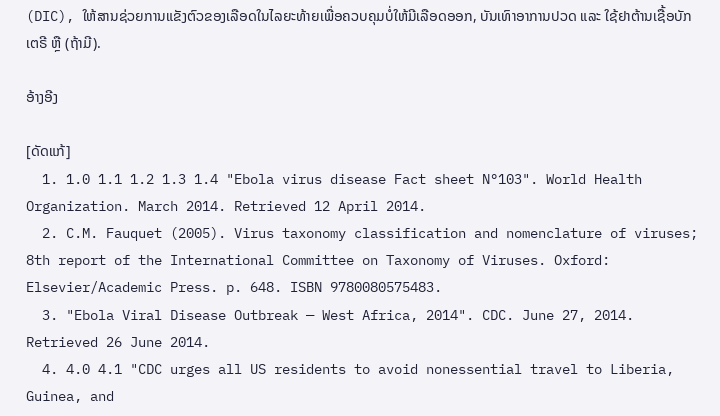(DIC), ໃຫ້ສານຊ່ວຍການແຂັງຕົວຂອງເລືອດໃນໄລຍະທ້າຍເພື່ອຄວບຄຸມບໍ່ໃຫ້ມີເລືອດອອກ, ບັນເທົາອາການປວດ ແລະ ໃຊ້ຢາຕ້ານເຊື້ອບັກເຕຣີ ຫຼື (ຖ້າມີ).

ອ້າງອີງ

[ດັດແກ້]
  1. 1.0 1.1 1.2 1.3 1.4 "Ebola virus disease Fact sheet N°103". World Health Organization. March 2014. Retrieved 12 April 2014.
  2. C.M. Fauquet (2005). Virus taxonomy classification and nomenclature of viruses; 8th report of the International Committee on Taxonomy of Viruses. Oxford: Elsevier/Academic Press. p. 648. ISBN 9780080575483.
  3. "Ebola Viral Disease Outbreak — West Africa, 2014". CDC. June 27, 2014. Retrieved 26 June 2014.
  4. 4.0 4.1 "CDC urges all US residents to avoid nonessential travel to Liberia, Guinea, and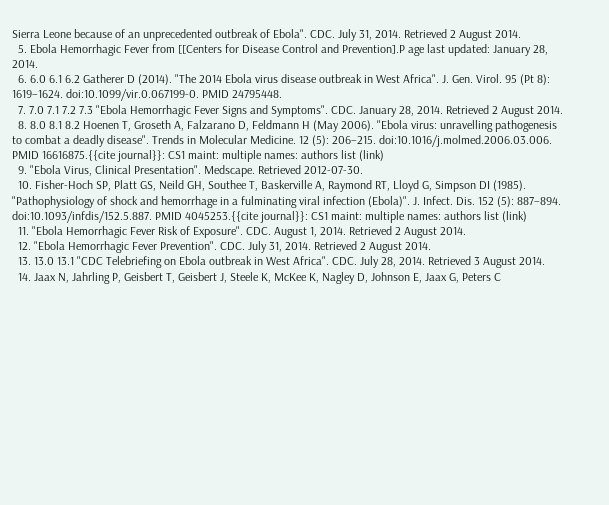Sierra Leone because of an unprecedented outbreak of Ebola". CDC. July 31, 2014. Retrieved 2 August 2014.
  5. Ebola Hemorrhagic Fever from [[Centers for Disease Control and Prevention].P age last updated: January 28, 2014.
  6. 6.0 6.1 6.2 Gatherer D (2014). "The 2014 Ebola virus disease outbreak in West Africa". J. Gen. Virol. 95 (Pt 8): 1619–1624. doi:10.1099/vir.0.067199-0. PMID 24795448.
  7. 7.0 7.1 7.2 7.3 "Ebola Hemorrhagic Fever Signs and Symptoms". CDC. January 28, 2014. Retrieved 2 August 2014.
  8. 8.0 8.1 8.2 Hoenen T, Groseth A, Falzarano D, Feldmann H (May 2006). "Ebola virus: unravelling pathogenesis to combat a deadly disease". Trends in Molecular Medicine. 12 (5): 206–215. doi:10.1016/j.molmed.2006.03.006. PMID 16616875.{{cite journal}}: CS1 maint: multiple names: authors list (link)
  9. "Ebola Virus, Clinical Presentation". Medscape. Retrieved 2012-07-30.
  10. Fisher-Hoch SP, Platt GS, Neild GH, Southee T, Baskerville A, Raymond RT, Lloyd G, Simpson DI (1985). "Pathophysiology of shock and hemorrhage in a fulminating viral infection (Ebola)". J. Infect. Dis. 152 (5): 887–894. doi:10.1093/infdis/152.5.887. PMID 4045253.{{cite journal}}: CS1 maint: multiple names: authors list (link)
  11. "Ebola Hemorrhagic Fever Risk of Exposure". CDC. August 1, 2014. Retrieved 2 August 2014.
  12. "Ebola Hemorrhagic Fever Prevention". CDC. July 31, 2014. Retrieved 2 August 2014.
  13. 13.0 13.1 "CDC Telebriefing on Ebola outbreak in West Africa". CDC. July 28, 2014. Retrieved 3 August 2014.
  14. Jaax N, Jahrling P, Geisbert T, Geisbert J, Steele K, McKee K, Nagley D, Johnson E, Jaax G, Peters C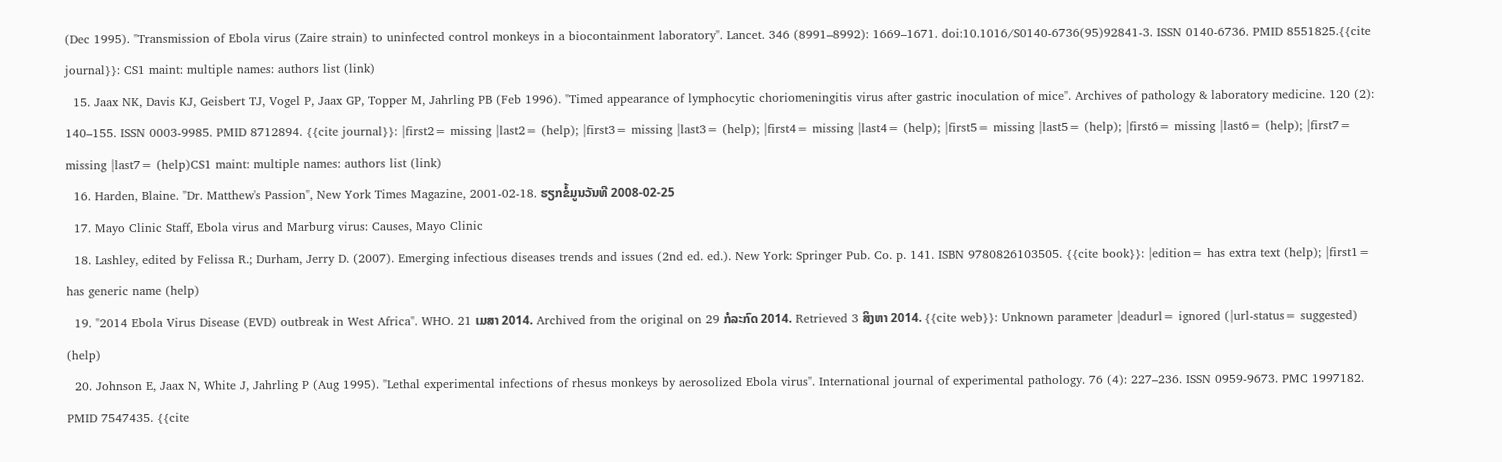(Dec 1995). "Transmission of Ebola virus (Zaire strain) to uninfected control monkeys in a biocontainment laboratory". Lancet. 346 (8991–8992): 1669–1671. doi:10.1016/S0140-6736(95)92841-3. ISSN 0140-6736. PMID 8551825.{{cite journal}}: CS1 maint: multiple names: authors list (link)
  15. Jaax NK, Davis KJ, Geisbert TJ, Vogel P, Jaax GP, Topper M, Jahrling PB (Feb 1996). "Timed appearance of lymphocytic choriomeningitis virus after gastric inoculation of mice". Archives of pathology & laboratory medicine. 120 (2): 140–155. ISSN 0003-9985. PMID 8712894. {{cite journal}}: |first2= missing |last2= (help); |first3= missing |last3= (help); |first4= missing |last4= (help); |first5= missing |last5= (help); |first6= missing |last6= (help); |first7= missing |last7= (help)CS1 maint: multiple names: authors list (link)
  16. Harden, Blaine. "Dr. Matthew's Passion", New York Times Magazine, 2001-02-18. ຮຽກຂໍ້ມູນວັນທີ 2008-02-25
  17. Mayo Clinic Staff, Ebola virus and Marburg virus: Causes, Mayo Clinic
  18. Lashley, edited by Felissa R.; Durham, Jerry D. (2007). Emerging infectious diseases trends and issues (2nd ed. ed.). New York: Springer Pub. Co. p. 141. ISBN 9780826103505. {{cite book}}: |edition= has extra text (help); |first1= has generic name (help)
  19. "2014 Ebola Virus Disease (EVD) outbreak in West Africa". WHO. 21 ເມສາ 2014. Archived from the original on 29 ກໍລະກົດ 2014. Retrieved 3 ສິງຫາ 2014. {{cite web}}: Unknown parameter |deadurl= ignored (|url-status= suggested) (help)
  20. Johnson E, Jaax N, White J, Jahrling P (Aug 1995). "Lethal experimental infections of rhesus monkeys by aerosolized Ebola virus". International journal of experimental pathology. 76 (4): 227–236. ISSN 0959-9673. PMC 1997182. PMID 7547435. {{cite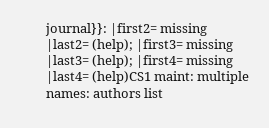journal}}: |first2= missing |last2= (help); |first3= missing |last3= (help); |first4= missing |last4= (help)CS1 maint: multiple names: authors list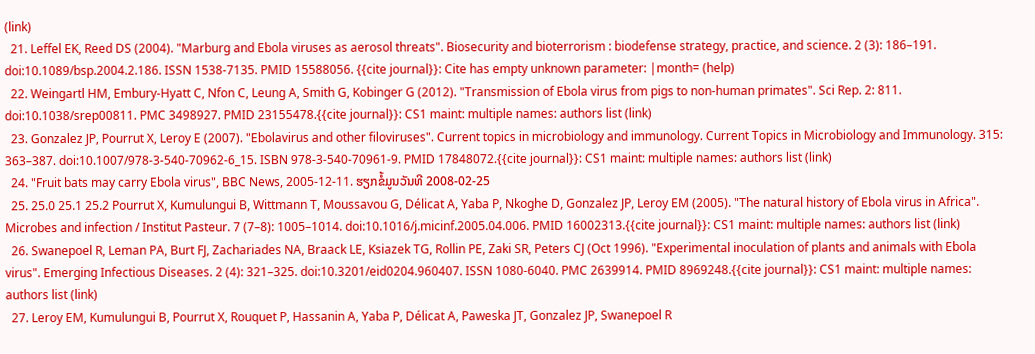(link)
  21. Leffel EK, Reed DS (2004). "Marburg and Ebola viruses as aerosol threats". Biosecurity and bioterrorism : biodefense strategy, practice, and science. 2 (3): 186–191. doi:10.1089/bsp.2004.2.186. ISSN 1538-7135. PMID 15588056. {{cite journal}}: Cite has empty unknown parameter: |month= (help)
  22. Weingartl HM, Embury-Hyatt C, Nfon C, Leung A, Smith G, Kobinger G (2012). "Transmission of Ebola virus from pigs to non-human primates". Sci Rep. 2: 811. doi:10.1038/srep00811. PMC 3498927. PMID 23155478.{{cite journal}}: CS1 maint: multiple names: authors list (link)
  23. Gonzalez JP, Pourrut X, Leroy E (2007). "Ebolavirus and other filoviruses". Current topics in microbiology and immunology. Current Topics in Microbiology and Immunology. 315: 363–387. doi:10.1007/978-3-540-70962-6_15. ISBN 978-3-540-70961-9. PMID 17848072.{{cite journal}}: CS1 maint: multiple names: authors list (link)
  24. "Fruit bats may carry Ebola virus", BBC News, 2005-12-11. ຮຽກຂໍ້ມູນວັນທີ 2008-02-25
  25. 25.0 25.1 25.2 Pourrut X, Kumulungui B, Wittmann T, Moussavou G, Délicat A, Yaba P, Nkoghe D, Gonzalez JP, Leroy EM (2005). "The natural history of Ebola virus in Africa". Microbes and infection / Institut Pasteur. 7 (7–8): 1005–1014. doi:10.1016/j.micinf.2005.04.006. PMID 16002313.{{cite journal}}: CS1 maint: multiple names: authors list (link)
  26. Swanepoel R, Leman PA, Burt FJ, Zachariades NA, Braack LE, Ksiazek TG, Rollin PE, Zaki SR, Peters CJ (Oct 1996). "Experimental inoculation of plants and animals with Ebola virus". Emerging Infectious Diseases. 2 (4): 321–325. doi:10.3201/eid0204.960407. ISSN 1080-6040. PMC 2639914. PMID 8969248.{{cite journal}}: CS1 maint: multiple names: authors list (link)
  27. Leroy EM, Kumulungui B, Pourrut X, Rouquet P, Hassanin A, Yaba P, Délicat A, Paweska JT, Gonzalez JP, Swanepoel R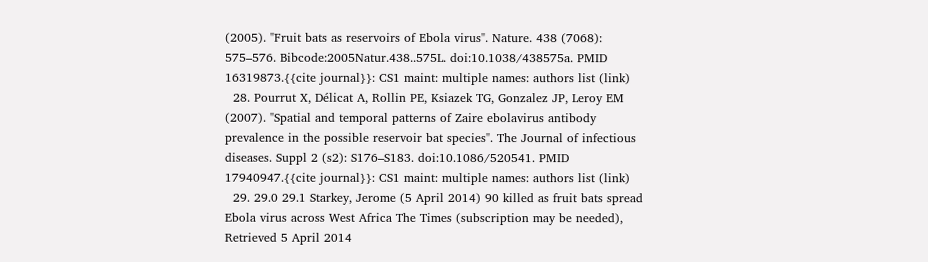(2005). "Fruit bats as reservoirs of Ebola virus". Nature. 438 (7068): 575–576. Bibcode:2005Natur.438..575L. doi:10.1038/438575a. PMID 16319873.{{cite journal}}: CS1 maint: multiple names: authors list (link)
  28. Pourrut X, Délicat A, Rollin PE, Ksiazek TG, Gonzalez JP, Leroy EM (2007). "Spatial and temporal patterns of Zaire ebolavirus antibody prevalence in the possible reservoir bat species". The Journal of infectious diseases. Suppl 2 (s2): S176–S183. doi:10.1086/520541. PMID 17940947.{{cite journal}}: CS1 maint: multiple names: authors list (link)
  29. 29.0 29.1 Starkey, Jerome (5 April 2014) 90 killed as fruit bats spread Ebola virus across West Africa The Times (subscription may be needed), Retrieved 5 April 2014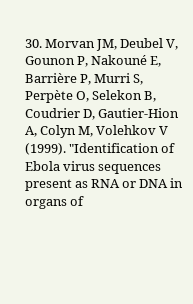30. Morvan JM, Deubel V, Gounon P, Nakouné E, Barrière P, Murri S, Perpète O, Selekon B, Coudrier D, Gautier-Hion A, Colyn M, Volehkov V (1999). "Identification of Ebola virus sequences present as RNA or DNA in organs of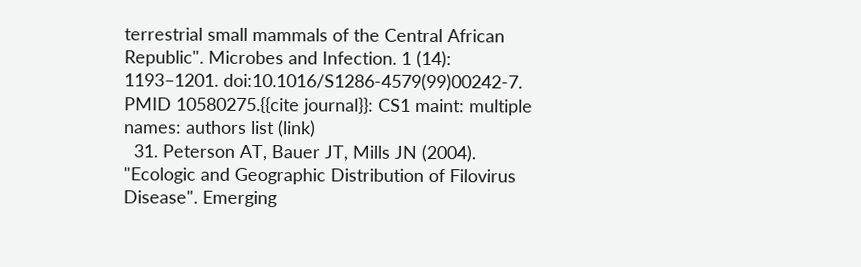terrestrial small mammals of the Central African Republic". Microbes and Infection. 1 (14): 1193–1201. doi:10.1016/S1286-4579(99)00242-7. PMID 10580275.{{cite journal}}: CS1 maint: multiple names: authors list (link)
  31. Peterson AT, Bauer JT, Mills JN (2004). "Ecologic and Geographic Distribution of Filovirus Disease". Emerging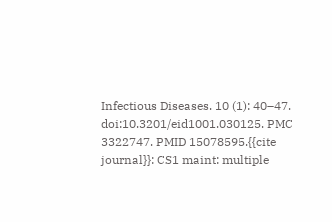Infectious Diseases. 10 (1): 40–47. doi:10.3201/eid1001.030125. PMC 3322747. PMID 15078595.{{cite journal}}: CS1 maint: multiple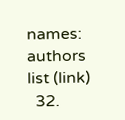names: authors list (link)
  32.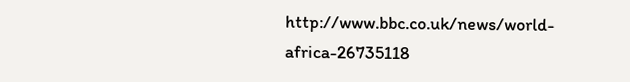http://www.bbc.co.uk/news/world-africa-26735118